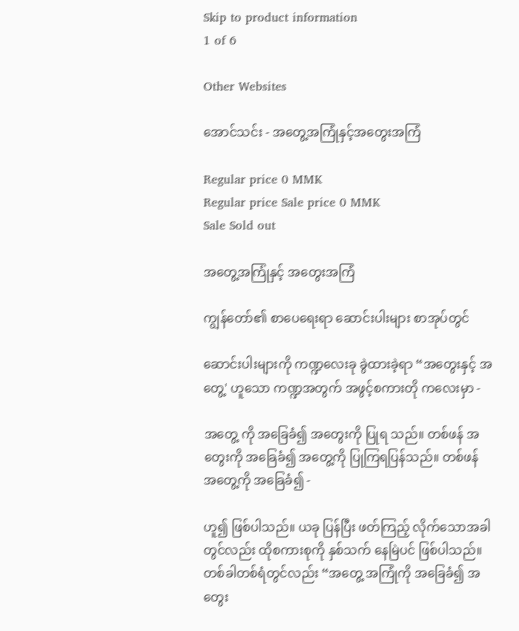Skip to product information
1 of 6

Other Websites

အောင်သင်း - အတွေ့အကြုံနှင့်အတွေးအကြံ

Regular price 0 MMK
Regular price Sale price 0 MMK
Sale Sold out

အတွေ့အကြုံနှင့် အတွေးအကြံ

ကျွန်တော်၏ စာပေရေးရာ ဆောင်းပါးများ စာအုပ်တွင်

ဆောင်းပါးများကို ကဏ္ဍလေးခု ခွဲထားခဲ့ရာ “အတွေးနှင့် အတွေ့' ဟူသော ကဏ္ဍအတွက် အဖွင့်စကားတို ကလေးမှာ -

အတွေ့ ကို အခြေခံ၍ အတွေးကို ပြုရ သည်။ တစ်ဖန် အတွေးကို အခြေခံ၍ အတွေ့ကို ပြုကြရပြန်သည်။ တစ်ဖန် အတွေ့ကို အခြေခံ၍ -

ဟူ၍ ဖြစ်ပါသည်။ ယခု ပြန်ပြီး ဖတ်ကြည့် လိုက်သောအခါတွင်လည်း ထိုစကားစုကို နှစ်သက် နေမြဲပင် ဖြစ်ပါသည်။ တစ်ခါတစ်ရံတွင်လည်း “အတွေ့ အကြုံကို အခြေခံ၍ အတွေး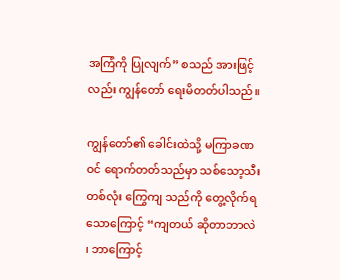အကြံကို ပြုလျက်” စသည် အားဖြင့်လည်း ကျွန်တော် ရေးမိတတ်ပါသည်။

ကျွန်တော်၏ ခေါင်းထဲသို့ မကြာခဏဝင် ရောက်တတ်သည်မှာ သစ်သော့သီးတစ်လုံး ကြွေကျ သည်ကို တွေ့လိုက်ရသောကြောင့် “ကျတယ် ဆိုတာဘာလဲ ၊ ဘာကြောင့်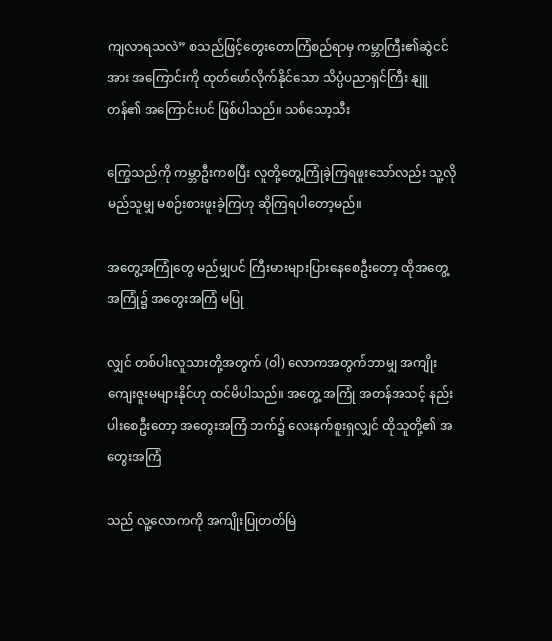ကျလာရသလဲ” စသည်ဖြင့်တွေးတောကြံစည်ရာမှ ကမ္ဘာကြီး၏ဆွဲငင်အား အကြောင်းကို ထုတ်ဖော်လိုက်နိုင်သော သိပ္ပံပညာရှင်ကြီး နျူတန်၏ အကြောင်းပင် ဖြစ်ပါသည်။ သစ်သော့သီး

ကြွေသည်ကို ကမ္ဘာဦးကစပြီး လူတို့တွေ့ကြုံခဲ့ကြရဖူးသော်လည်း သူ့လိုမည်သူမျှ မစဉ်းစားဖူးခဲ့ကြဟု ဆိုကြရပါတော့မည်။

အတွေ့အကြုံတွေ မည်မျှပင် ကြီးမားများပြားနေစေဦးတော့ ထိုအတွေ့အကြုံ၌ အတွေးအကြံ မပြု

လျှင် တစ်ပါးလူသားတို့အတွက် (ဝါ) လောကအတွက်ဘာမျှ အကျိုးကျေးဇူးမများနိုင်ဟု ထင်မိပါသည်။ အတွေ့ အကြုံ အတန်အသင့် နည်းပါးစေဦးတော့ အတွေးအကြံ ဘက်၌ လေးနက်စူးရှလျှင် ထိုသူတို့၏ အတွေးအကြံ

သည် လူ့လောကကို အကျိုးပြုတတ်မြဲ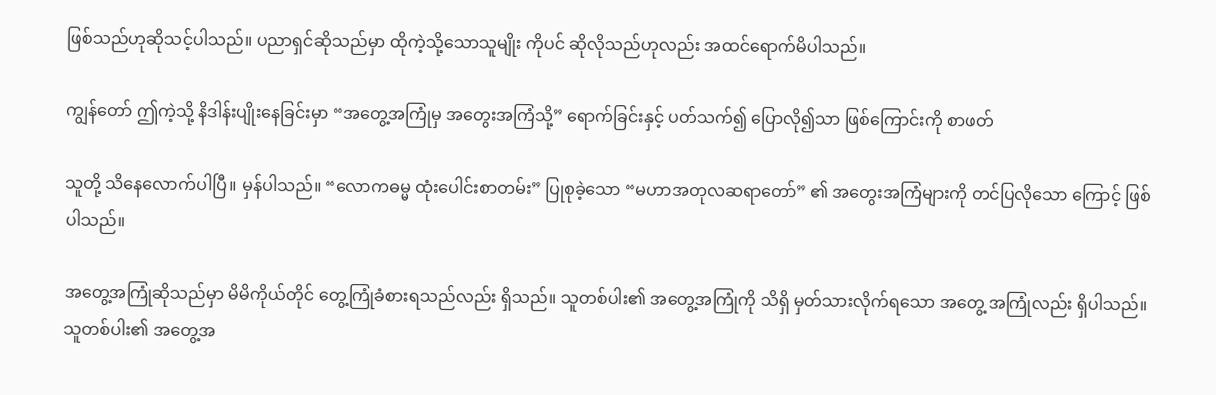ဖြစ်သည်ဟုဆိုသင့်ပါသည်။ ပညာရှင်ဆိုသည်မှာ ထိုကဲ့သို့သောသူမျိုး ကိုပင် ဆိုလိုသည်ဟုလည်း အထင်ရောက်မိပါသည်။

ကျွန်တော် ဤကဲ့သို့ နိဒါန်းပျိုးနေခြင်းမှာ “အတွေ့အကြုံမှ အတွေးအကြံသို့” ရောက်ခြင်းနှင့် ပတ်သက်၍ ပြောလို၍သာ ဖြစ်ကြောင်းကို စာဖတ်

သူတို့ သိနေလောက်ပါပြီ။ မှန်ပါသည်။ “လောကဓမ္မ ထုံးပေါင်းစာတမ်း” ပြုစုခဲ့သော “မဟာအတုလဆရာတော်” ၏ အတွေးအကြံများကို တင်ပြလိုသော ကြောင့် ဖြစ်ပါသည်။

အတွေ့အကြုံဆိုသည်မှာ မိမိကိုယ်တိုင် တွေ့ကြုံခံစားရသည်လည်း ရှိသည်။ သူတစ်ပါး၏ အတွေ့အကြုံကို သိရှိ မှတ်သားလိုက်ရသော အတွေ့ အကြုံလည်း ရှိပါသည်။ သူတစ်ပါး၏ အတွေ့အ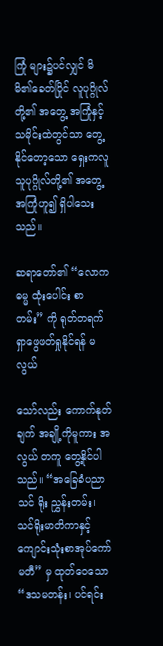ကြုံ များ၌ပင်လျှင် မိမိ၏ခေတ်ပြိုင် လူပုဂ္ဂိုလ်တို့၏ အတွေ့ အကြုံနှင့် သမိုင်းထဲတွင်သာ တွေ့နိုင်တော့သော ရှေးကလူသူပုဂ္ဂိုလ်တို့၏ အတွေ့အကြုံဟူ၍ ရှိပါသေး သည်။

ဆရာတော်၏ “လောကဓမ္မ ထုံးပေါင်း စာတမ်း” ကို ရုတ်တရက် ရှာဖွေဖတ်ရှုနိုင်ရန် မလွယ်

သော်လည်း ကောက်နုတ်ချက် အချို့ကိုမူကား အလွယ် တကူ တွေ့နိုင်ပါသည်။ “အခြေခံပညာ သင် ရိုး ညွှန်းတမ်း၊ သင်ရိုးမာတိကာနှင့် ကျောင်းသုံးစာအုပ်ကော်မတီ” မှ ထုတ်ဝေသော “ဒသမတန်း၊ ပင်ရင်း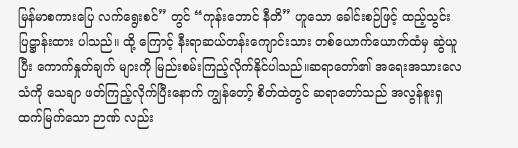မြန်မာစကားပြေ လက်ရွေးစင်” တွင် “ကုန်းဘောင် နီတိ” ဟူသော ခေါင်းစဉ်ဖြင့် ထည့်သွင်းပြဋ္ဌာန်းထား ပါသည်။ ထို့ ကြောင့် နီးရာဆယ်တန်းကျောင်းသား တစ်ယောက်ယောက်ထံမှ ဆွဲယူပြီး ကောက်နှုတ်ချက် များကို မြည်းစမ်းကြည့်လိုက်နိုင်ပါသည်။ဆရာတော်၏ အရေးအသားလေသံကို သေချာ ဖတ်ကြည့်လိုက်ပြီးနောက် ကျွန်တော့် စိတ်ထဲတွင် ဆရာတော်သည် အလွန်စူးရှ ထက်မြက်သော ဉာဏ် လည်း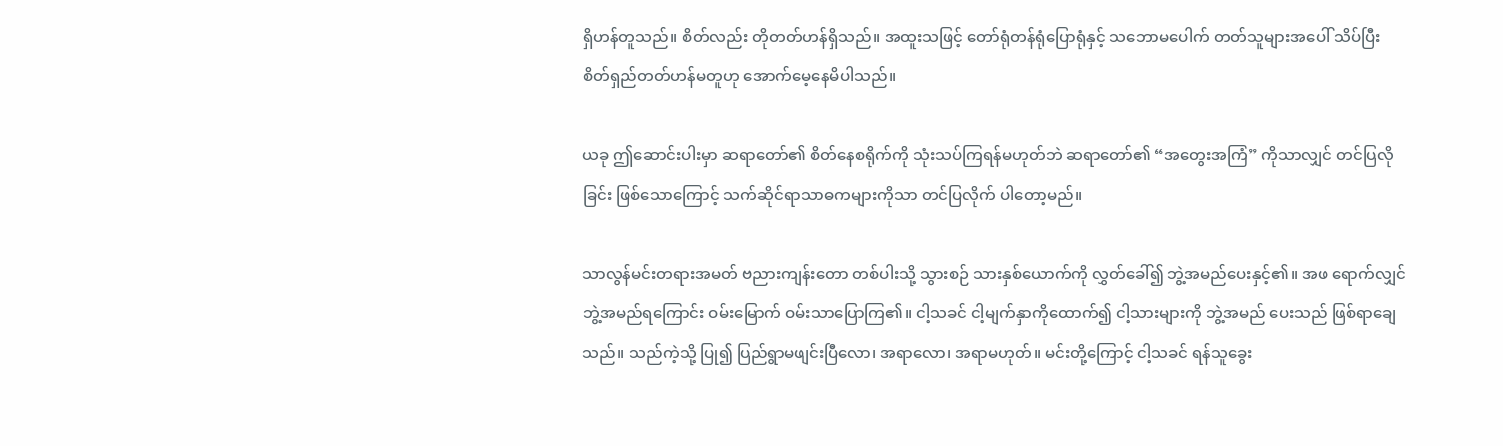ရှိဟန်တူသည်။ စိတ်လည်း တိုတတ်ဟန်ရှိသည်။ အထူးသဖြင့် တော်ရုံတန်ရုံပြောရုံနှင့် သဘောမပေါက် တတ်သူများအပေါ် သိပ်ပြီး စိတ်ရှည်တတ်ဟန်မတူဟု အောက်မေ့နေမိပါသည်။

ယခု ဤဆောင်းပါးမှာ ဆရာတော်၏ စိတ်နေစရိုက်ကို သုံးသပ်ကြရန်မဟုတ်ဘဲ ဆရာတော်၏ “အတွေးအကြံ” ကိုသာလျှင် တင်ပြလိုခြင်း ဖြစ်သောကြောင့် သက်ဆိုင်ရာသာဓကများကိုသာ တင်ပြလိုက် ပါတော့မည်။

သာလွန်မင်းတရားအမတ် ဗညားကျန်းတော တစ်ပါးသို့ သွားစဉ် သားနှစ်ယောက်ကို လွှတ်ခေါ်၍ ဘွဲ့အမည်ပေးနှင့်၏။ အဖ ရောက်လျှင် ဘွဲ့အမည်ရကြောင်း ဝမ်းမြောက် ဝမ်းသာပြောကြ၏။ ငါ့သခင် ငါ့မျက်နှာကိုထောက်၍ ငါ့သားများကို ဘွဲ့အမည် ပေးသည် ဖြစ်ရာချေသည်။ သည်ကဲ့သို့ ပြု၍ ပြည်ရွာမဖျင်းပြီလော၊ အရာလော၊ အရာမဟုတ်။ မင်းတို့ကြောင့် ငါ့သခင် ရန်သူခွေး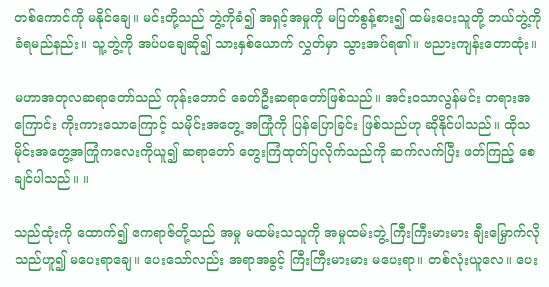တစ်ကောင်ကို မနိုင်ချေ။ မင်းတို့သည် ဘွဲ့ကိုခံ၍ အရှင့်အမှုကို မပြတ်စွန့်စား၍ ထမ်းပေးသူတို့ ဘယ်ဘွဲ့ကို ခံရမည်နည်း။ သူ့ဘွဲ့ကို အပ်ပချေဆို၍ သားနှစ်ယောက် လွှတ်မှာ သွားအပ်ရ၏။ ဗညားကျန်းတောထုံး။

မဟာအတုလဆရာတော်သည် ကုန်းဘောင် ခေတ်ဦးဆရာတော်ဖြစ်သည်။ အင်းဝသာလွန်မင်း တရားအကြောင်း ကိုးကားသောကြောင့် သမိုင်းအတွေ့ အကြုံကို ပြန်ပြောခြင်း ဖြစ်သည်ဟု ဆိုနိုင်ပါသည်။ ထိုသမိုင်းအတွေ့အကြုံကလေးကိုယူ၍ ဆရာတော် တွေးကြံထုတ်ပြလိုက်သည်ကို ဆက်လက်ပြီး ဖတ်ကြည့် စေချင်ပါသည်။ ။

သည်ထုံးကို ထောက်၍ ဧကရာဇ်တို့သည် အမှု မထမ်းသသူကို အမှုထမ်းဘွဲ့ ကြီးကြီးမားမား ချီးမြှောက်လို သည်ဟူ၍ မပေးရာချေ။ ပေးသော်လည်း အရာအခွင့် ကြီးကြီးမားမား မပေးရာ။ တစ်လုံးယူလေ။ ပေး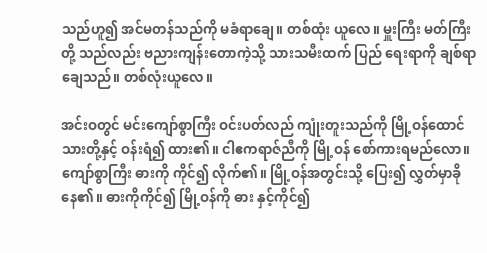သည်ဟူ၍ အင်မတန်သည်ကို မခံရာချေ။ တစ်ထုံး ယူလေ။ မှူးကြီး မတ်ကြီးတို့ သည်လည်း ဗညားကျန်းတောကဲ့သို့ သားသမီးထက် ပြည် ရေးရာကို ချစ်ရာချေသည်။ တစ်လုံးယူလေ။

အင်းဝတွင် မင်းကျော်စွာကြီး ဝင်းပတ်လည် ကျုံးတူးသည်ကို မြို့ဝန်ထောင်သားတို့နှင့် ဝန်းရံ၍ ထား၏။ ငါဧကရာဇ်ညီကို မြို့ဝန် စော်ကားရမည်လော။ ကျော်စွာကြီး ဓားကို ကိုင်၍ လိုက်၏။ မြို့ဝန်အတွင်းသို့ ပြေး၍ လွှတ်မှာခိုနေ၏။ ဓားကိုကိုင်၍ မြို့ဝန်ကို ဓား နှင့်ကိုင်၍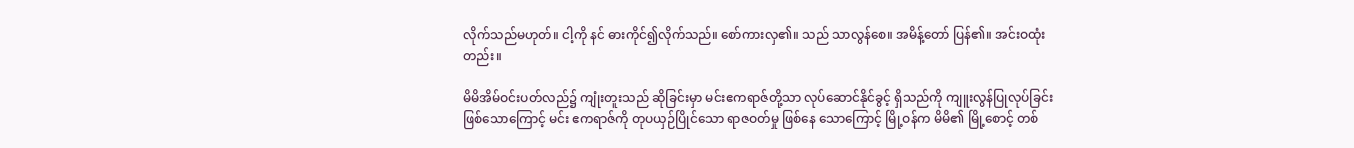လိုက်သည်မဟုတ်။ ငါ့ကို နင် ဓားကိုင်၍လိုက်သည်။ စော်ကားလှ၏။ သည် သာလွန်စေ။ အမိန့်တော် ပြန်၏။ အင်းဝထုံး တည်း။

မိမိအိမ်ဝင်းပတ်လည်၌ ကျုံးတူးသည် ဆိုခြင်းမှာ မင်းဧကရာဇ်တို့သာ လုပ်ဆောင်နိုင်ခွင့် ရှိသည်ကို ကျူးလွန်ပြုလုပ်ခြင်း ဖြစ်သောကြောင့် မင်း ဧကရာဇ်ကို တုပယှဉ်ပြိုင်သော ရာဇဝတ်မှု ဖြစ်နေ သောကြောင့် မြို့ဝန်က မိမိ၏ မြို့စောင့် တစ်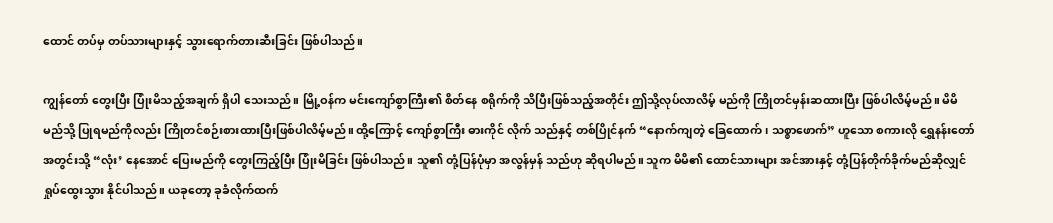ထောင် တပ်မှ တပ်သားများနှင့် သွားရောက်တားဆီးခြင်း ဖြစ်ပါသည်။

ကျွန်တော် တွေးပြီး ပြုံးမိသည့်အချက် ရှိပါ သေးသည်။ မြို့ဝန်က မင်းကျော်စွာကြီး၏ စိတ်နေ စရိုက်ကို သိပြီးဖြစ်သည့်အတိုင်း ဤသို့လုပ်လာလိမ့် မည်ကို ကြိုတင်မှန်းဆထားပြီး ဖြစ်ပါလိမ့်မည်။ မိမိ မည်သို့ ပြုရမည်ကိုလည်း ကြိုတင်စဉ်းစားထားပြီးဖြစ်ပါလိမ့်မည်။ ထို့ကြောင့် ကျော်စွာကြီး ဓားကိုင် လိုက် သည်နှင့် တစ်ပြိုင်နက် “နောက်ကျတဲ့ ခြေထောက်၊ သစ္စာဖောက်” ဟူသော စကားလို ရွှေနန်းတော် အတွင်းသို့ “လုံး’ နေအောင် ပြေးမည်ကို တွေးကြည့်ပြီး ပြုံးမိခြင်း ဖြစ်ပါသည်။ သူ၏ တုံ့ပြန်ပုံမှာ အလွန်မှန် သည်ဟု ဆိုရပါမည်။ သူက မိမိ၏ ထောင်သားများ အင်အားနှင့် တုံ့ပြန်တိုက်ခိုက်မည်ဆိုလျှင် ရှုပ်ထွေးသွား နိုင်ပါသည်။ ယခုတော့ ခုခံလိုက်ထက်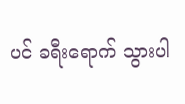ပင် ခရီးရောက် သွားပါ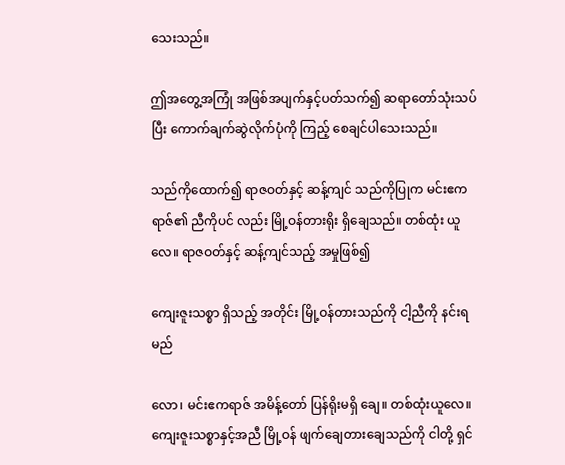သေးသည်။

ဤအတွေ့အကြုံ အဖြစ်အပျက်နှင့်ပတ်သက်၍ ဆရာတော်သုံးသပ်ပြီး ကောက်ချက်ဆွဲလိုက်ပုံကို ကြည့် စေချင်ပါသေးသည်။

သည်ကိုထောက်၍ ရာဇဝတ်နှင့် ဆန့်ကျင် သည်ကိုပြုက မင်းဧကရာဇ်၏ ညီကိုပင် လည်း မြို့ဝန်တားရိုး ရှိချေသည်။ တစ်ထုံး ယူလေ။ ရာဇဝတ်နှင့် ဆန့်ကျင်သည့် အမှုဖြစ်၍

ကျေးဇူးသစ္စာ ရှိသည့် အတိုင်း မြို့ဝန်တားသည်ကို ငါ့ညီကို နင်းရမည်

လော၊ မင်းဧကရာဇ် အမိန့်တော် ပြန်ရိုးမရှိ ချေ။ တစ်ထုံးယူလေ။ ကျေးဇူးသစ္စာနှင့်အညီ မြို့ဝန် ဖျက်ချေတားချေသည်ကို ငါတို့ ရှင်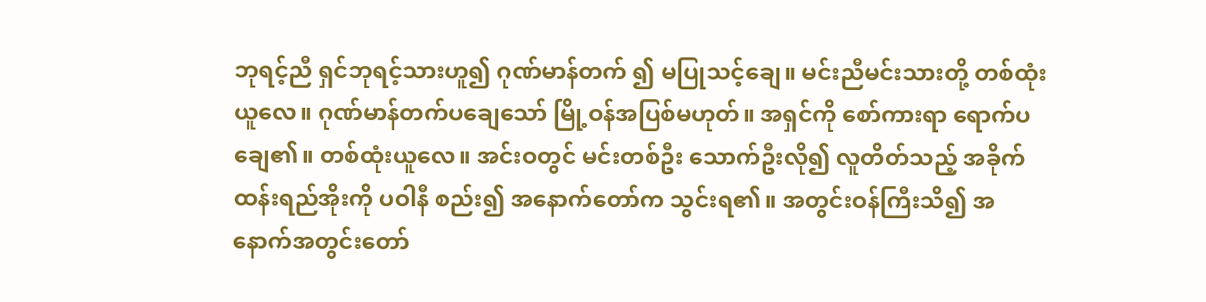ဘုရင့်ညီ ရှင်ဘုရင့်သားဟူ၍ ဂုဏ်မာန်တက် ၍ မပြုသင့်ချေ။ မင်းညီမင်းသားတို့ တစ်ထုံး ယူလေ။ ဂုဏ်မာန်တက်ပချေသော် မြို့ဝန်အပြစ်မဟုတ်။ အရှင်ကို စော်ကားရာ ရောက်ပချေ၏။ တစ်ထုံးယူလေ။ အင်းဝတွင် မင်းတစ်ဦး သောက်ဦးလို၍ လူတိတ်သည့် အခိုက်ထန်းရည်အိုးကို ပဝါနီ စည်း၍ အနောက်တော်က သွင်းရ၏။ အတွင်းဝန်ကြီးသိ၍ အနောက်အတွင်းတော်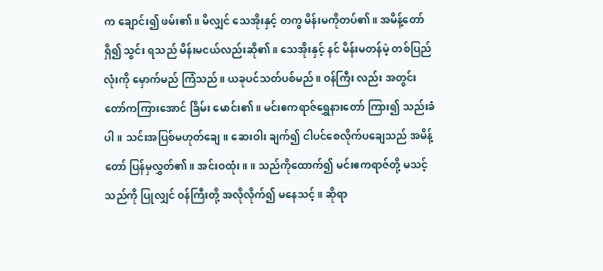က ချောင်း၍ ဖမ်း၏။ မိလျှင် သေအိုးနှင့် တကွ မိန်းမကိုတပ်၏။ အမိန့်တော်ရှိ၍ သွင်း ရသည် မိန်းမငယ်လည်းဆို၏။ သေအိုးနှင့် နင် မိန်းမတန်မဲ့ တစ်ပြည်လုံးကို မှောက်မည် ကြံသည်။ ယခုပင်သတ်ပစ်မည်။ ဝန်ကြီး လည်း အတွင်းတော်ကကြားအောင် ခြိမ်း မောင်း၏။ မင်းဧကရာဇ်ရွှေနားတော် ကြား၍ သည်းခံပါ။ သင်းအပြစ်မဟုတ်ချေ။ ဆေးဝါး ချက်၍ ငါပင်စေလိုက်ပချေသည် အမိန့်တော် ပြန်မှလွှတ်၏။ အင်းဝထုံး။ ။ သည်ကိုထောက်၍ မင်းဧကရာဇ်တို့ မသင့်သည်ကို ပြုလျှင် ဝန်ကြီးတို့ အလိုလိုက်၍ မနေသင့်။ ဆိုရာ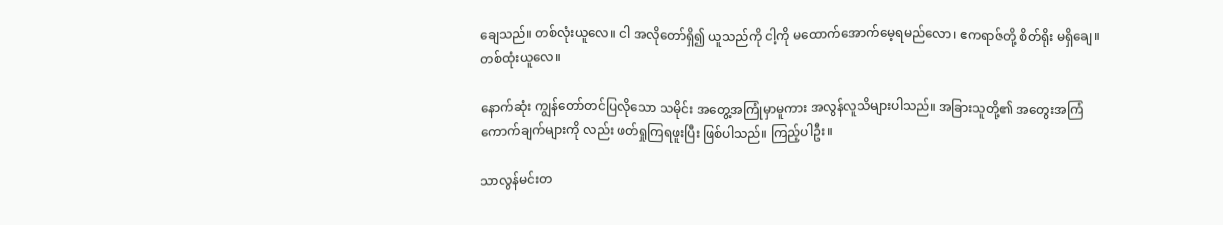ချေသည်။ တစ်လုံးယူလေ။ ငါ အလိုတော်ရှိ၍ ယူသည်ကို ငါ့ကို မထောက်အောက်မေ့ရမည်လော၊ ဧကရာဇ်တို့ စိတ်ရိုး မရှိချေ။ တစ်ထုံးယူလေ။

နောက်ဆုံး ကျွန်တော်တင်ပြလိုသော သမိုင်း အတွေ့အကြုံမှာမူကား အလွန်လူသိများပါသည်။ အခြားသူတို့၏ အတွေးအကြံ ကောက်ချက်များကို လည်း ဖတ်ရှုကြရဖူးပြီး ဖြစ်ပါသည်။ ကြည့်ပါဦး။

သာလွန်မင်းတ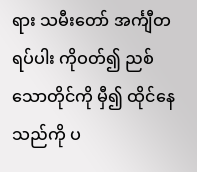ရား သမီးတော် အင်္ကျီတရပ်ပါး ကိုဝတ်၍ ညစ်သောတိုင်ကို မှီ၍ ထိုင်နေ သည်ကို ပ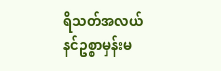ရိသတ်အလယ် နင်ဥစ္စာမှန်းမ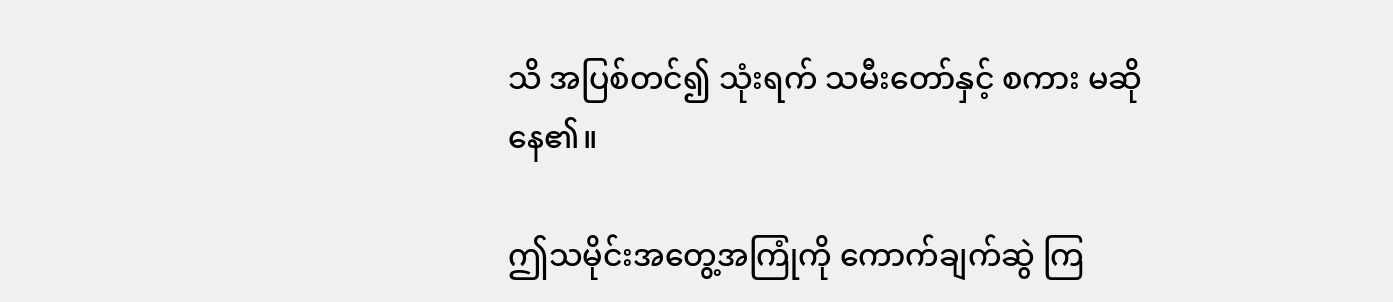သိ အပြစ်တင်၍ သုံးရက် သမီးတော်နှင့် စကား မဆိုနေ၏။

ဤသမိုင်းအတွေ့အကြုံကို ကောက်ချက်ဆွဲ ကြ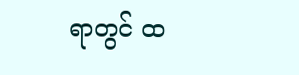ရာတွင် ထ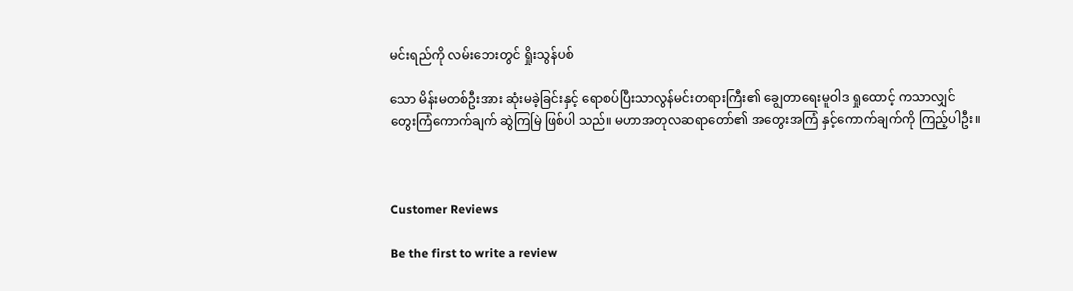မင်းရည်ကို လမ်းဘေးတွင် ရှိုးသွန်ပစ်

သော မိန်းမတစ်ဦးအား ဆုံးမခဲ့ခြင်းနှင့် ရောစပ်ပြီးသာလွန်မင်းတရားကြီး၏ ချွေတာရေးမူဝါဒ ရှုထောင့် ကသာလျှင် တွေးကြံကောက်ချက် ဆွဲကြမြဲ ဖြစ်ပါ သည်။ မဟာအတုလဆရာတော်၏ အတွေးအကြံ နှင့်ကောက်ချက်ကို ကြည့်ပါဦး။



Customer Reviews

Be the first to write a review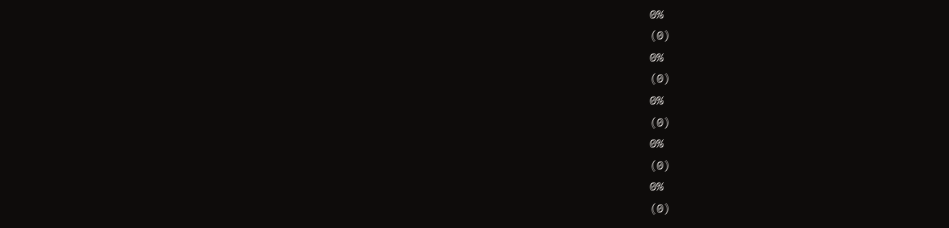0%
(0)
0%
(0)
0%
(0)
0%
(0)
0%
(0)